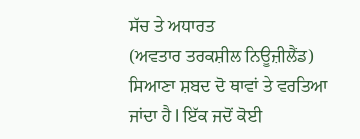ਸੱਚ ਤੇ ਅਧਾਰਤ
(ਅਵਤਾਰ ਤਰਕਸ਼ੀਲ ਨਿਊਜ਼ੀਲੈਂਡ) ਸਿਆਣਾ ਸ਼ਬਦ ਦੋ ਥਾਵਾਂ ਤੇ ਵਰਤਿਆ ਜਾਂਦਾ ਹੈ l ਇੱਕ ਜਦੋਂ ਕੋਈ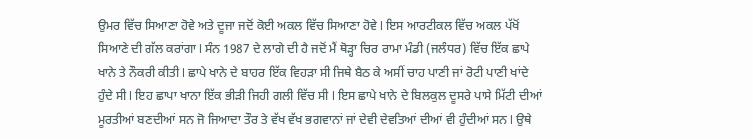ਉਮਰ ਵਿੱਚ ਸਿਆਣਾ ਹੋਵੇ ਅਤੇ ਦੂਜਾ ਜਦੋਂ ਕੋਈ ਅਕਲ ਵਿੱਚ ਸਿਆਣਾ ਹੋਵੇ l ਇਸ ਆਰਟੀਕਲ ਵਿੱਚ ਅਕਲ ਪੱਖੋਂ ਸਿਆਣੇ ਦੀ ਗੱਲ ਕਰਾਂਗਾ l ਸੰਨ 1987 ਦੇ ਲਾਗੇ ਦੀ ਹੈ ਜਦੋਂ ਮੈਂ ਥੋੜ੍ਹਾ ਚਿਰ ਰਾਮਾ ਮੰਡੀ (ਜਲੰਧਰ) ਵਿੱਚ ਇੱਕ ਛਾਪੇ ਖਾਨੇ ਤੇ ਨੌਕਰੀ ਕੀਤੀ l ਛਾਪੇ ਖਾਨੇ ਦੇ ਬਾਹਰ ਇੱਕ ਵਿਹੜਾ ਸੀ ਜਿਥੇ ਬੈਠ ਕੇ ਅਸੀਂ ਚਾਹ ਪਾਣੀ ਜਾਂ ਰੋਟੀ ਪਾਣੀ ਖਾਂਦੇ ਹੁੰਦੇ ਸੀ l ਇਹ ਛਾਪਾ ਖਾਨਾ ਇੱਕ ਭੀੜੀ ਜਿਹੀ ਗਲੀ ਵਿੱਚ ਸੀ l ਇਸ ਛਾਪੇ ਖਾਨੇ ਦੇ ਬਿਲਕੁਲ ਦੂਸਰੇ ਪਾਸੇ ਮਿੱਟੀ ਦੀਆਂ ਮੂਰਤੀਆਂ ਬਣਦੀਆਂ ਸਨ ਜੋ ਜਿਆਦਾ ਤੌਰ ਤੇ ਵੱਖ ਵੱਖ ਭਗਵਾਨਾਂ ਜਾਂ ਦੇਵੀ ਦੇਵਤਿਆਂ ਦੀਆਂ ਵੀ ਹੁੰਦੀਆਂ ਸਨ l ਉਥੇ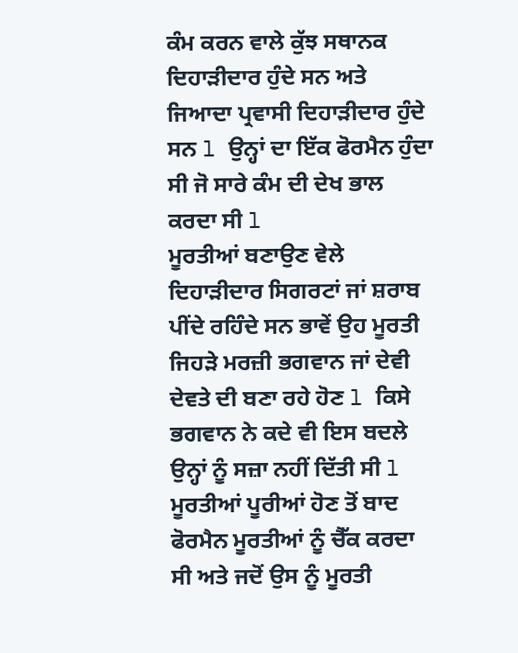ਕੰਮ ਕਰਨ ਵਾਲੇ ਕੁੱਝ ਸਥਾਨਕ ਦਿਹਾੜੀਦਾਰ ਹੁੰਦੇ ਸਨ ਅਤੇ ਜਿਆਦਾ ਪ੍ਰਵਾਸੀ ਦਿਹਾੜੀਦਾਰ ਹੁੰਦੇ ਸਨ l ਉਨ੍ਹਾਂ ਦਾ ਇੱਕ ਫੋਰਮੈਨ ਹੁੰਦਾ ਸੀ ਜੋ ਸਾਰੇ ਕੰਮ ਦੀ ਦੇਖ ਭਾਲ ਕਰਦਾ ਸੀ l
ਮੂਰਤੀਆਂ ਬਣਾਉਣ ਵੇਲੇ ਦਿਹਾੜੀਦਾਰ ਸਿਗਰਟਾਂ ਜਾਂ ਸ਼ਰਾਬ ਪੀਂਦੇ ਰਹਿੰਦੇ ਸਨ ਭਾਵੇਂ ਉਹ ਮੂਰਤੀ ਜਿਹੜੇ ਮਰਜ਼ੀ ਭਗਵਾਨ ਜਾਂ ਦੇਵੀ ਦੇਵਤੇ ਦੀ ਬਣਾ ਰਹੇ ਹੋਣ l ਕਿਸੇ ਭਗਵਾਨ ਨੇ ਕਦੇ ਵੀ ਇਸ ਬਦਲੇ ਉਨ੍ਹਾਂ ਨੂੰ ਸਜ਼ਾ ਨਹੀਂ ਦਿੱਤੀ ਸੀ l ਮੂਰਤੀਆਂ ਪੂਰੀਆਂ ਹੋਣ ਤੋਂ ਬਾਦ ਫੋਰਮੈਨ ਮੂਰਤੀਆਂ ਨੂੰ ਚੈੱਕ ਕਰਦਾ ਸੀ ਅਤੇ ਜਦੋਂ ਉਸ ਨੂੰ ਮੂਰਤੀ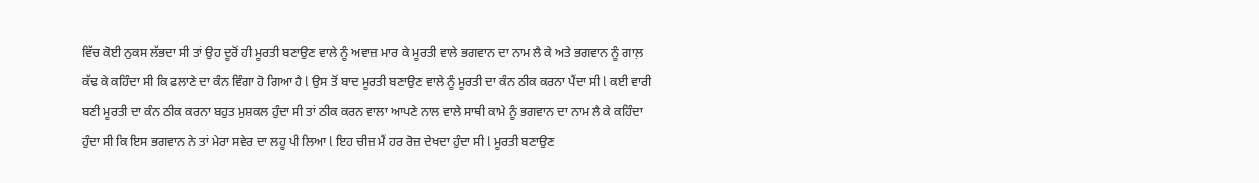ਵਿੱਚ ਕੋਈ ਨੁਕਸ ਲੱਭਦਾ ਸੀ ਤਾਂ ਉਹ ਦੂਰੋਂ ਹੀ ਮੂਰਤੀ ਬਣਾਉਣ ਵਾਲੇ ਨੂੰ ਅਵਾਜ਼ ਮਾਰ ਕੇ ਮੂਰਤੀ ਵਾਲੇ ਭਗਵਾਨ ਦਾ ਨਾਮ ਲੈ ਕੇ ਅਤੇ ਭਗਵਾਨ ਨੂੰ ਗਾਲ਼ ਕੱਢ ਕੇ ਕਹਿੰਦਾ ਸੀ ਕਿ ਫਲਾਣੇ ਦਾ ਕੰਨ ਵਿੰਗਾ ਹੋ ਗਿਆ ਹੈ l ਉਸ ਤੋਂ ਬਾਦ ਮੂਰਤੀ ਬਣਾਉਣ ਵਾਲੇ ਨੂੰ ਮੂਰਤੀ ਦਾ ਕੰਨ ਠੀਕ ਕਰਨਾ ਪੈਂਦਾ ਸੀ l ਕਈ ਵਾਰੀ ਬਣੀ ਮੂਰਤੀ ਦਾ ਕੰਨ ਠੀਕ ਕਰਨਾ ਬਹੁਤ ਮੁਸ਼ਕਲ ਹੁੰਦਾ ਸੀ ਤਾਂ ਠੀਕ ਕਰਨ ਵਾਲਾ ਆਪਣੇ ਨਾਲ ਵਾਲੇ ਸਾਥੀ ਕਾਮੇ ਨੂੰ ਭਗਵਾਨ ਦਾ ਨਾਮ ਲੈ ਕੇ ਕਹਿੰਦਾ ਹੁੰਦਾ ਸੀ ਕਿ ਇਸ ਭਗਵਾਨ ਨੇ ਤਾਂ ਮੇਰਾ ਸਵੇਰ ਦਾ ਲਹੂ ਪੀ ਲਿਆ l ਇਹ ਚੀਜ਼ ਮੈਂ ਹਰ ਰੋਜ਼ ਦੇਖਦਾ ਹੁੰਦਾ ਸੀ l ਮੂਰਤੀ ਬਣਾਉਣ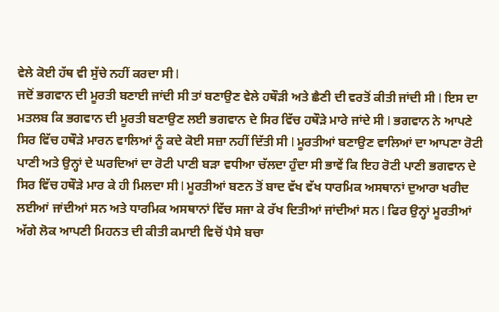ਵੇਲੇ ਕੋਈ ਹੱਥ ਵੀ ਸੁੱਚੇ ਨਹੀਂ ਕਰਦਾ ਸੀ l
ਜਦੋਂ ਭਗਵਾਨ ਦੀ ਮੂਰਤੀ ਬਣਾਈ ਜਾਂਦੀ ਸੀ ਤਾਂ ਬਣਾਉਣ ਵੇਲੇ ਹਥੌੜੀ ਅਤੇ ਛੈਣੀ ਦੀ ਵਰਤੋਂ ਕੀਤੀ ਜਾਂਦੀ ਸੀ l ਇਸ ਦਾ ਮਤਲਬ ਕਿ ਭਗਵਾਨ ਦੀ ਮੂਰਤੀ ਬਣਾਉਣ ਲਈ ਭਗਵਾਨ ਦੇ ਸਿਰ ਵਿੱਚ ਹਥੌੜੇ ਮਾਰੇ ਜਾਂਦੇ ਸੀ l ਭਗਵਾਨ ਨੇ ਆਪਣੇ ਸਿਰ ਵਿੱਚ ਹਥੌੜੇ ਮਾਰਨ ਵਾਲਿਆਂ ਨੂੰ ਕਦੇ ਕੋਈ ਸਜ਼ਾ ਨਹੀਂ ਦਿੱਤੀ ਸੀ l ਮੂਰਤੀਆਂ ਬਣਾਉਣ ਵਾਲਿਆਂ ਦਾ ਆਪਣਾ ਰੋਟੀ ਪਾਣੀ ਅਤੇ ਉਨ੍ਹਾਂ ਦੇ ਘਰਦਿਆਂ ਦਾ ਰੋਟੀ ਪਾਣੀ ਬੜਾ ਵਧੀਆ ਚੱਲਦਾ ਹੁੰਦਾ ਸੀ ਭਾਵੇਂ ਕਿ ਇਹ ਰੋਟੀ ਪਾਣੀ ਭਗਵਾਨ ਦੇ ਸਿਰ ਵਿੱਚ ਹਥੌੜੇ ਮਾਰ ਕੇ ਹੀ ਮਿਲਦਾ ਸੀ l ਮੂਰਤੀਆਂ ਬਣਨ ਤੋਂ ਬਾਦ ਵੱਖ ਵੱਖ ਧਾਰਮਿਕ ਅਸਥਾਨਾਂ ਦੁਆਰਾ ਖਰੀਦ ਲਈਆਂ ਜਾਂਦੀਆਂ ਸਨ ਅਤੇ ਧਾਰਮਿਕ ਅਸਥਾਨਾਂ ਵਿੱਚ ਸਜਾ ਕੇ ਰੱਖ ਦਿਤੀਆਂ ਜਾਂਦੀਆਂ ਸਨ l ਫਿਰ ਉਨ੍ਹਾਂ ਮੂਰਤੀਆਂ ਅੱਗੇ ਲੋਕ ਆਪਣੀ ਮਿਹਨਤ ਦੀ ਕੀਤੀ ਕਮਾਈ ਵਿਚੋਂ ਪੈਸੇ ਬਚਾ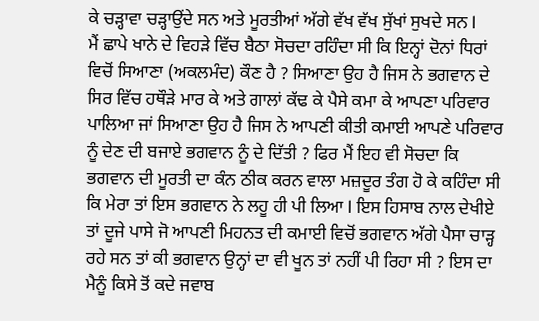ਕੇ ਚੜ੍ਹਾਵਾ ਚੜ੍ਹਾਉਂਦੇ ਸਨ ਅਤੇ ਮੂਰਤੀਆਂ ਅੱਗੇ ਵੱਖ ਵੱਖ ਸੁੱਖਾਂ ਸੁਖਦੇ ਸਨ l
ਮੈਂ ਛਾਪੇ ਖਾਨੇ ਦੇ ਵਿਹੜੇ ਵਿੱਚ ਬੈਠਾ ਸੋਚਦਾ ਰਹਿੰਦਾ ਸੀ ਕਿ ਇਨ੍ਹਾਂ ਦੋਨਾਂ ਧਿਰਾਂ ਵਿਚੋਂ ਸਿਆਣਾ (ਅਕਲਮੰਦ) ਕੌਣ ਹੈ ? ਸਿਆਣਾ ਉਹ ਹੈ ਜਿਸ ਨੇ ਭਗਵਾਨ ਦੇ ਸਿਰ ਵਿੱਚ ਹਥੌੜੇ ਮਾਰ ਕੇ ਅਤੇ ਗਾਲਾਂ ਕੱਢ ਕੇ ਪੈਸੇ ਕਮਾ ਕੇ ਆਪਣਾ ਪਰਿਵਾਰ ਪਾਲਿਆ ਜਾਂ ਸਿਆਣਾ ਉਹ ਹੈ ਜਿਸ ਨੇ ਆਪਣੀ ਕੀਤੀ ਕਮਾਈ ਆਪਣੇ ਪਰਿਵਾਰ ਨੂੰ ਦੇਣ ਦੀ ਬਜਾਏ ਭਗਵਾਨ ਨੂੰ ਦੇ ਦਿੱਤੀ ? ਫਿਰ ਮੈਂ ਇਹ ਵੀ ਸੋਚਦਾ ਕਿ ਭਗਵਾਨ ਦੀ ਮੂਰਤੀ ਦਾ ਕੰਨ ਠੀਕ ਕਰਨ ਵਾਲਾ ਮਜ਼ਦੂਰ ਤੰਗ ਹੋ ਕੇ ਕਹਿੰਦਾ ਸੀ ਕਿ ਮੇਰਾ ਤਾਂ ਇਸ ਭਗਵਾਨ ਨੇ ਲਹੂ ਹੀ ਪੀ ਲਿਆ l ਇਸ ਹਿਸਾਬ ਨਾਲ ਦੇਖੀਏ ਤਾਂ ਦੂਜੇ ਪਾਸੇ ਜੋ ਆਪਣੀ ਮਿਹਨਤ ਦੀ ਕਮਾਈ ਵਿਚੋਂ ਭਗਵਾਨ ਅੱਗੇ ਪੈਸਾ ਚਾੜ੍ਹ ਰਹੇ ਸਨ ਤਾਂ ਕੀ ਭਗਵਾਨ ਉਨ੍ਹਾਂ ਦਾ ਵੀ ਖੂਨ ਤਾਂ ਨਹੀਂ ਪੀ ਰਿਹਾ ਸੀ ? ਇਸ ਦਾ ਮੈਨੂੰ ਕਿਸੇ ਤੋਂ ਕਦੇ ਜਵਾਬ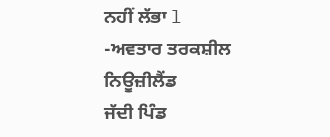ਨਹੀਂ ਲੱਭਾ l
-ਅਵਤਾਰ ਤਰਕਸ਼ੀਲ ਨਿਊਜ਼ੀਲੈਂਡ
ਜੱਦੀ ਪਿੰਡ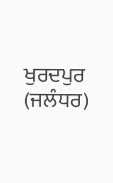ਖੁਰਦਪੁਰ (ਜਲੰਧਰ)